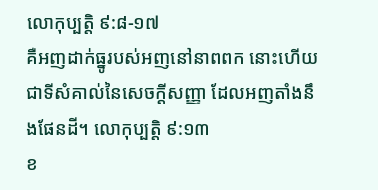លោកុប្បត្តិ ៩:៨-១៧
គឺអញដាក់ធ្នូរបស់អញនៅនាពពក នោះហើយជាទីសំគាល់នៃសេចក្តីសញ្ញា ដែលអញតាំងនឹងផែនដី។ លោកុប្បត្តិ ៩:១៣
ខ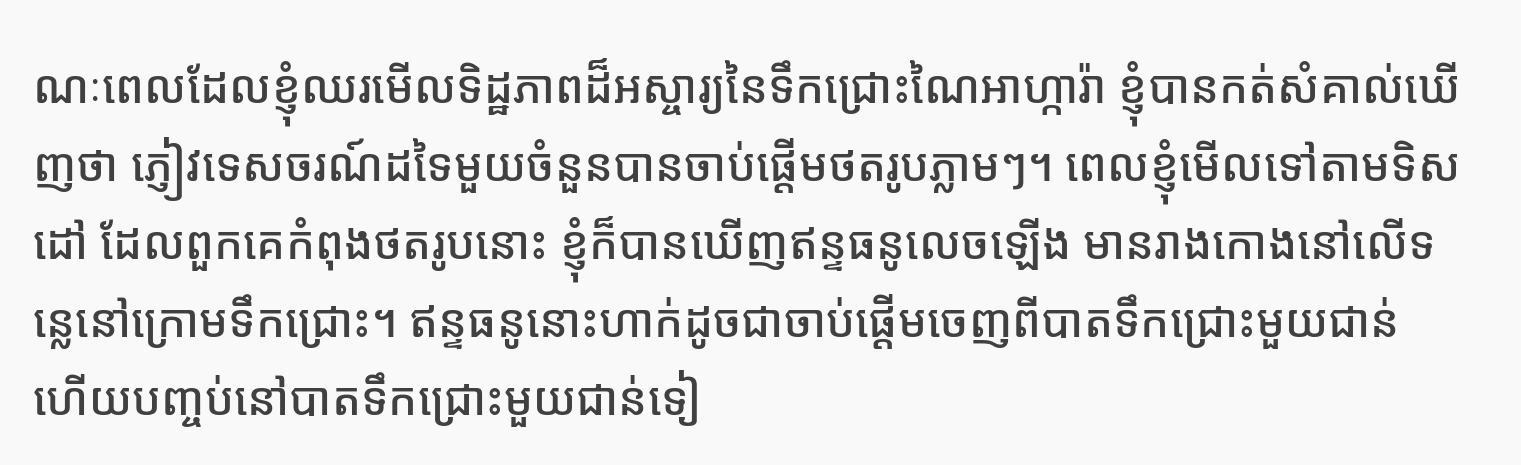ណៈពេលដែលខ្ញុំឈរមើលទិដ្ឋភាពដ៏អស្ចារ្យនៃទឹកជ្រោះណៃអាហ្ការ៉ា ខ្ញុំបានកត់សំគាល់ឃើញថា ភ្ញៀវទេសចរណ៍ដទៃមួយចំនួនបានចាប់ផ្តើមថតរូបភ្លាមៗ។ ពេលខ្ញុំមើលទៅតាមទិសដៅ ដែលពួកគេកំពុងថតរូបនោះ ខ្ញុំក៏បានឃើញឥន្ទធនូលេចឡើង មានរាងកោងនៅលើទន្លេនៅក្រោមទឹកជ្រោះ។ ឥន្ទធនូនោះហាក់ដូចជាចាប់ផ្តើមចេញពីបាតទឹកជ្រោះមួយជាន់ ហើយបញ្ចប់នៅបាតទឹកជ្រោះមួយជាន់ទៀ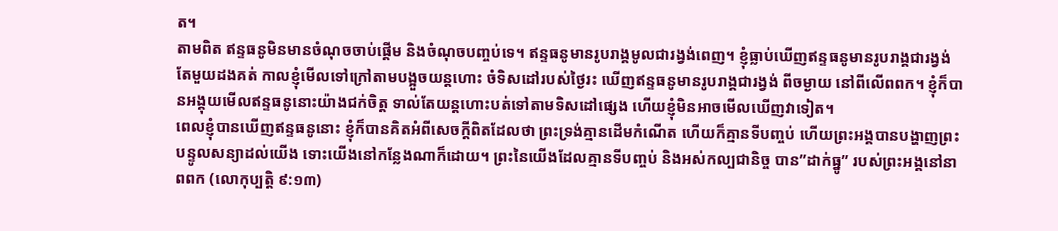ត។
តាមពិត ឥន្ទធនូមិនមានចំណុចចាប់ផ្តើម និងចំណុចបញ្ចប់ទេ។ ឥន្ទធនូមានរូបរាង្គមូលជារង្វង់ពេញ។ ខ្ញុំធ្លាប់ឃើញឥន្ទធនូមានរូបរាង្គជារង្វង់តែមួយដងគត់ កាលខ្ញុំមើលទៅក្រៅតាមបង្អួចយន្តហោះ ចំទិសដៅរបស់ថ្ងៃរះ ឃើញឥន្ទធនូមានរូបរាង្គជារង្វង់ ពីចម្ងាយ នៅពីលើពពក។ ខ្ញុំក៏បានអង្គុយមើលឥន្ទធនូនោះយ៉ាងជក់ចិត្ត ទាល់តែយន្តហោះបត់ទៅតាមទិសដៅផ្សេង ហើយខ្ញុំមិនអាចមើលឃើញវាទៀត។
ពេលខ្ញុំបានឃើញឥន្ទធនូនោះ ខ្ញុំក៏បានគិតអំពីសេចក្តីពិតដែលថា ព្រះទ្រង់គ្មានដើមកំណើត ហើយក៏គ្មានទីបញ្ចប់ ហើយព្រះអង្គបានបង្ហាញព្រះបន្ទូលសន្យាដល់យើង ទោះយើងនៅកន្លែងណាក៏ដោយ។ ព្រះនៃយើងដែលគ្មានទីបញ្ចប់ និងអស់កល្បជានិច្ច បាន”ដាក់ធ្នូ” របស់ព្រះអង្គនៅនាពពក (លោកុប្បត្តិ ៩:១៣)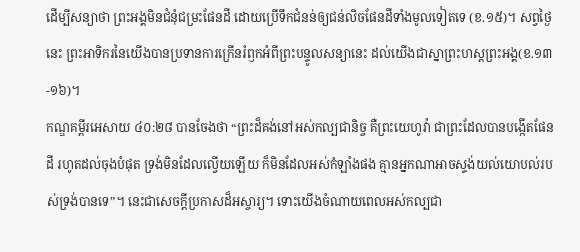ដើម្បីសន្យាថា ព្រះអង្គមិនជំនុំជម្រះផែនដី ដោយប្រើទឹកជំនន់ឲ្យជន់លិចផែនដីទាំងមូលទៀតទេ (ខ.១៥)។ សព្វថ្ងៃនេះ ព្រះអាទិករនៃយើងបានប្រទានការក្រើនរំឭកអំពីព្រះបន្ទូលសន្យានេះ ដល់យើងជាស្នាព្រះហស្តព្រះអង្គ(ខ.១៣-១៦)។
កណ្ឌគម្ពីរអេសាយ ៤០:២៨ បានចែងថា “ព្រះដ៏គង់នៅអស់កល្បជានិច្ច គឺព្រះយេហូវ៉ា ជាព្រះដែលបានបង្កើតផែនដី រហូតដល់ចុងបំផុត ទ្រង់មិនដែលល្វើយឡើយ ក៏មិនដែលអស់កំឡាំងផង គ្មានអ្នកណាអាចស្ទង់យល់យោបល់របស់ទ្រង់បានទេ”។ នេះជាសេចក្តីប្រកាសដ៏អស្ចារ្យ។ ទោះយើងចំណាយពេលអស់កល្បជា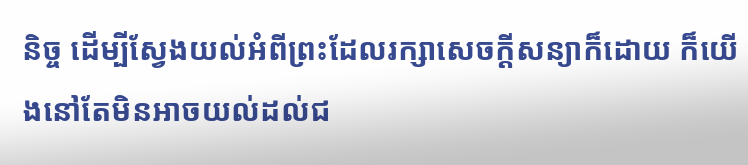និច្ច ដើម្បីស្វែងយល់អំពីព្រះដែលរក្សាសេចក្តីសន្យាក៏ដោយ ក៏យើងនៅតែមិនអាចយល់ដល់ជ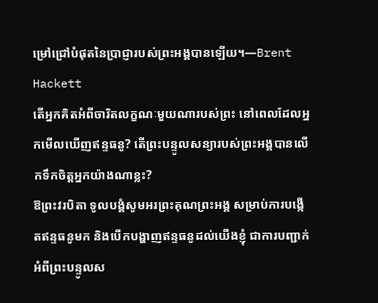ម្រៅជ្រៅបំផុតនៃប្រាជ្ញារបស់ព្រះអង្គបានឡើយ។—Brent Hackett
តើអ្នកគិតអំពីចារិតលក្ខណៈមួយណារបស់ព្រះ នៅពេលដែលអ្នកមើលឃើញឥន្ទធនូ? តើព្រះបន្ទូលសន្យារបស់ព្រះអង្គបានលើកទឹកចិត្តអ្នកយ៉ាងណាខ្លះ?
ឱព្រះវរបិតា ទូលបង្គំសូមអរព្រះគុណព្រះអង្គ សម្រាប់ការបង្កើតឥន្ទធនូមក និងបើកបង្ហាញឥន្ទធនូដល់យើងខ្ញុំ ជាការបញ្ជាក់ អំពីព្រះបន្ទូលស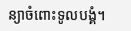ន្យាចំពោះទូលបង្គំ។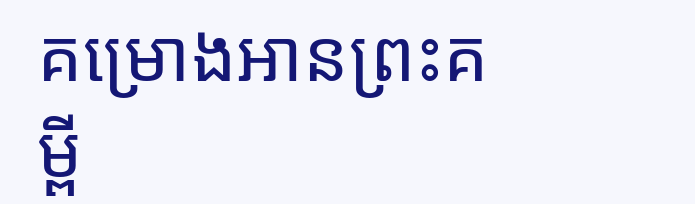គម្រោងអានព្រះគម្ពី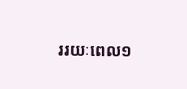ររយៈពេល១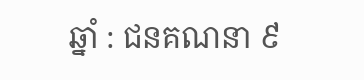ឆ្នាំ : ជនគណនា ៩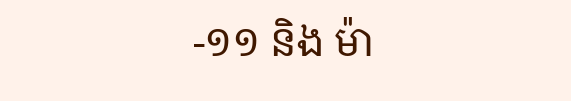-១១ និង ម៉ា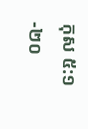កុស ៥:១-២០